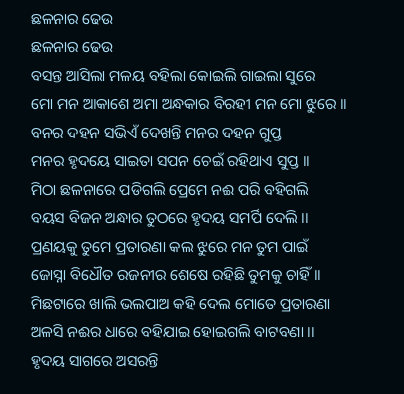ଛଳନାର ଢେଉ
ଛଳନାର ଢେଉ
ବସନ୍ତ ଆସିଲା ମଳୟ ବହିଲା କୋଇଲି ଗାଇଲା ସୁରେ
ମୋ ମନ ଆକାଶେ ଅମା ଅନ୍ଧକାର ବିରହୀ ମନ ମୋ ଝୁରେ ।।
ବନର ଦହନ ସଭିଏଁ ଦେଖନ୍ତି ମନର ଦହନ ଗୁପ୍ତ
ମନର ହୃଦୟେ ସାଇତା ସପନ ଚେଇଁ ରହିଥାଏ ସୁପ୍ତ ।।
ମିଠା ଛଳନାରେ ପଡିଗଲି ପ୍ରେମେ ନଈ ପରି ବହିଗଲି
ବୟସ ବିଜନ ଅନ୍ଧାର ତୁଠରେ ହୃଦୟ ସମର୍ପି ଦେଲି ।।
ପ୍ରଣୟକୁ ତୁମେ ପ୍ରତାରଣା କଲ ଝୁରେ ମନ ତୁମ ପାଇଁ
ଜୋସ୍ନା ବିଧୌତ ରଜନୀର ଶେଷେ ରହିଛି ତୁମକୁ ଚାହିଁ ।।
ମିଛଟାରେ ଖାଲି ଭଲପାଅ କହି ଦେଲ ମୋତେ ପ୍ରତାରଣା
ଅଳସି ନଈର ଧାରେ ବହିଯାଇ ହୋଇଗଲି ବାଟବଣା ।।
ହୃଦୟ ସାଗରେ ଅସରନ୍ତି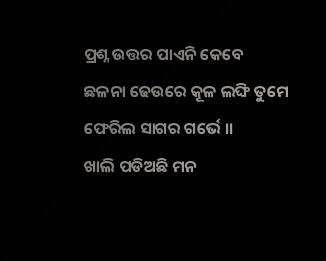ପ୍ରଶ୍ନ ଉତ୍ତର ପାଏନି କେବେ
ଛଳନା ଢେଉରେ କୂଳ ଲଙ୍ଘି ତୁମେ ଫେରିଲ ସାଗର ଗର୍ଭେ ।।
ଖାଲି ପଡିଅଛି ମନ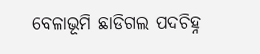ବେଳାଭୂମି ଛାଡିଗଲ ପଦଚିହ୍ନ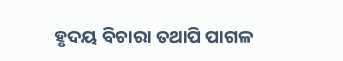ହୃଦୟ ବିଚାରା ତଥାପି ପାଗଳ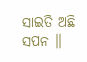ସାଇତି ଅଛି ସପନ ।।